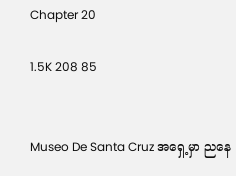Chapter 20

1.5K 208 85


Museo De Santa Cruz အရှေ့မှာ ညနေ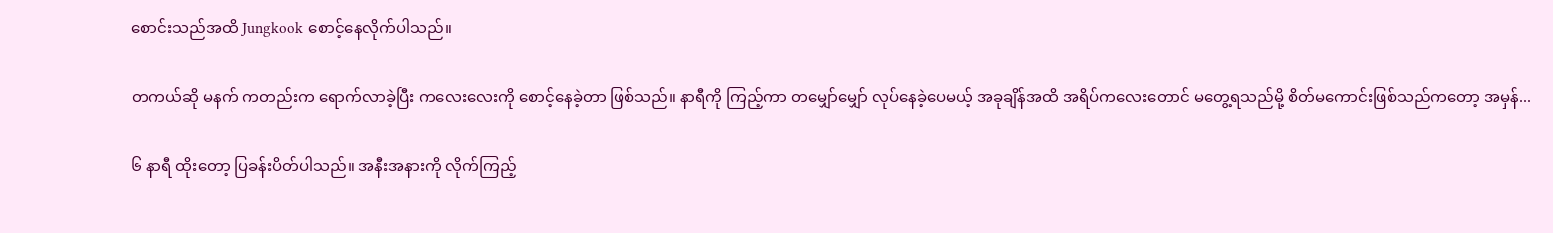စောင်းသည်အထိ Jungkook စောင့်နေလိုက်ပါသည်။

တကယ်ဆို မနက် ကတည်းက ရောက်လာခဲ့ပြီး ကလေးလေးကို စောင့်နေခဲ့တာ ဖြစ်သည်။ နာရီကို ကြည့်ကာ တမျှော်မျှော် လုပ်နေခဲ့ပေမယ့် အခုချိန်အထိ အရိပ်ကလေးတောင် မတွေ့ရသည်မို့ စိတ်မကောင်းဖြစ်သည်ကတော့ အမှန်...

၆ နာရီ ထိုးတော့ ပြခန်းပိတ်ပါသည်။ အနီးအနားကို လိုက်ကြည့်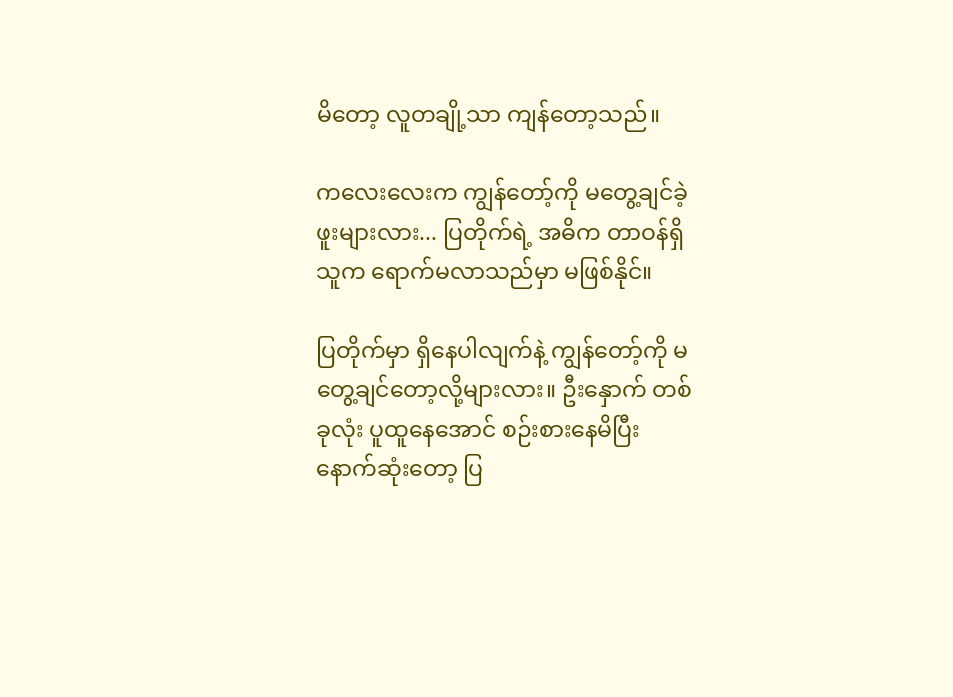မိတော့ လူတချို့သာ ကျန်တော့သည်။

ကလေးလေးက ကျွန်တော့်ကို မတွေ့ချင်ခဲ့ဖူးများလား... ပြတိုက်ရဲ့ အဓိက တာဝန်ရှိသူက ရောက်မလာသည်မှာ မဖြစ်နိုင်။

ပြတိုက်မှာ ရှိနေပါလျက်နဲ့ ကျွန်တော့်ကို မတွေ့ချင်တော့လို့များလား။ ဦးနှောက် တစ်ခုလုံး ပူထူနေအောင် စဉ်းစားနေမိပြီး နောက်ဆုံးတော့ ပြ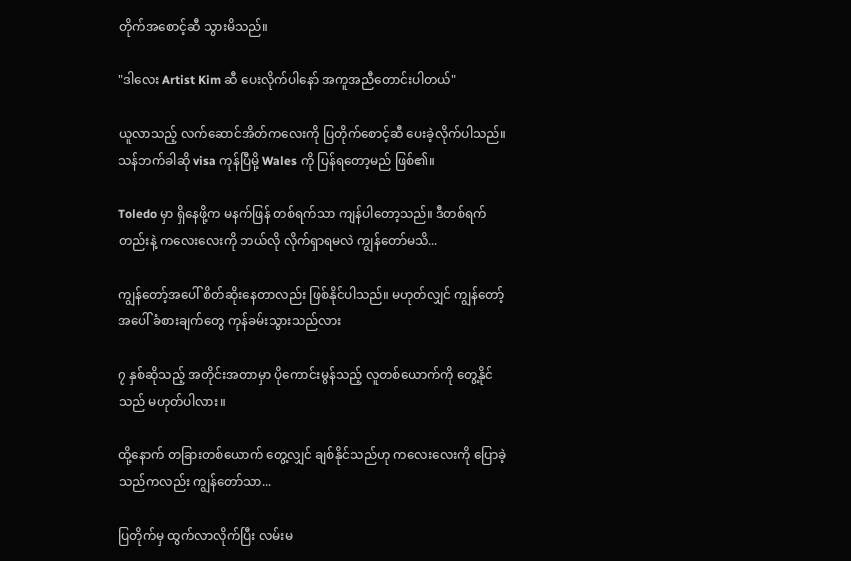တိုက်အစောင့်ဆီ သွားမိသည်။

"ဒါလေး Artist Kim ဆီ ပေးလိုက်ပါနော် အကူအညီတောင်းပါတယ်"

ယူလာသည့် လက်ဆောင်အိတ်ကလေးကို ပြတိုက်စောင့်ဆီ ပေးခဲ့လိုက်ပါသည်။ သန်ဘက်ခါဆို visa ကုန်ပြီမို့ Wales ကို ပြန်ရတော့မည် ဖြစ်၏။

Toledo မှာ ရှိနေဖို့က မနက်ဖြန် တစ်ရက်သာ ကျန်ပါတော့သည်။ ဒီတစ်ရက်တည်းနဲ့ ကလေးလေးကို ဘယ်လို လိုက်ရှာရမလဲ ကျွန်တော်မသိ...

ကျွန်တော့်အပေါ် စိတ်ဆိုးနေတာလည်း ဖြစ်နိုင်ပါသည်။ မဟုတ်လျှင် ကျွန်တော့်အပေါ် ခံစားချက်တွေ ကုန်ခမ်းသွားသည်လား

၇ နှစ်ဆိုသည့် အတိုင်းအတာမှာ ပိုကောင်းမွန်သည့် လူတစ်ယောက်ကို တွေ့နိုင်သည် မဟုတ်ပါလား။

ထို့နောက် တခြားတစ်ယောက် တွေ့လျှင် ချစ်နိုင်သည်ဟု ကလေးလေးကို ပြောခဲ့သည်ကလည်း ကျွန်တော်သာ...

ပြတိုက်မှ ထွက်လာလိုက်ပြီး လမ်းမ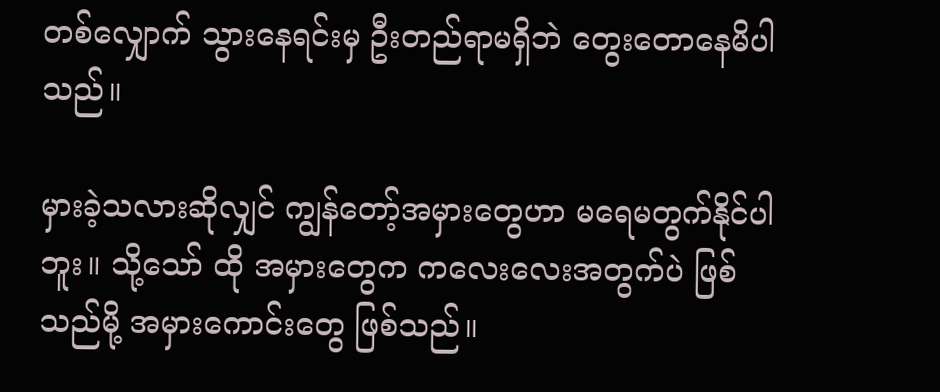တစ်လျှောက် သွားနေရင်းမှ ဦးတည်ရာမရှိဘဲ တွေးတောနေမိပါသည်။

မှားခဲ့သလားဆိုလျှင် ကျွန်တော့်အမှားတွေဟာ မရေမတွက်နိုင်ပါဘူး။ သို့သော် ထို အမှားတွေက ကလေးလေးအတွက်ပဲ ဖြစ်သည်မို့ အမှားကောင်းတွေ ဖြစ်သည်။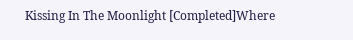Kissing In The Moonlight [Completed]Where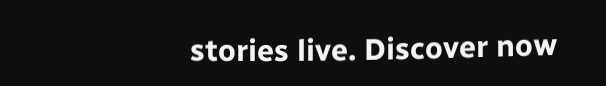stories live. Discover now